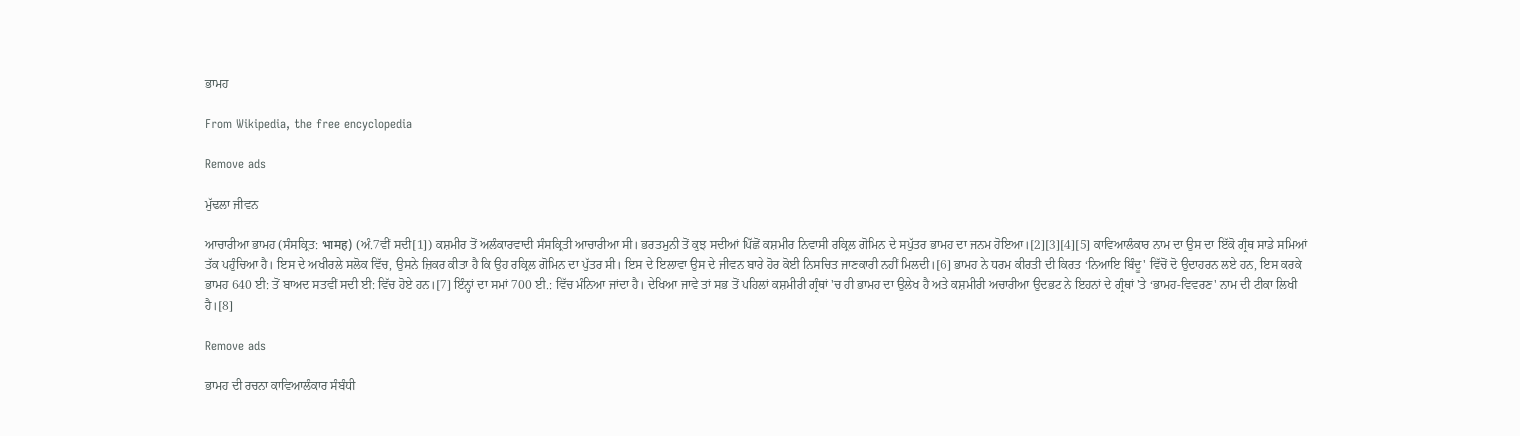ਭਾਮਹ

From Wikipedia, the free encyclopedia

Remove ads

ਮੁੱਢਲਾ ਜੀਵਨ

ਆਚਾਰੀਆ ਭਾਮਹ (ਸੰਸਕ੍ਰਿਤ: भामह) (ਅੰ.7ਵੀਂ ਸਦੀ[1]) ਕਸ਼ਮੀਰ ਤੋਂ ਅਲੰਕਾਰਵਾਦੀ ਸੰਸਕ੍ਰਿਤੀ ਆਚਾਰੀਆ ਸੀ। ਭਰਤਮੁਨੀ ਤੋਂ ਕੁਝ ਸਦੀਆਂ ਪਿੱਛੋਂ ਕਸ਼ਮੀਰ ਨਿਵਾਸੀ ਰਕ੍ਰਿਲ ਗੋਮਿਨ ਦੇ ਸਪੁੱਤਰ ਭਾਮਹ ਦਾ ਜਨਮ ਹੋਇਆ।[2][3][4][5] ਕਾਵਿਆਲੰਕਾਰ ਨਾਮ ਦਾ ਉਸ ਦਾ ਇੱਕੋ ਗ੍ਰੰਥ ਸਾਡੇ ਸਮਿਆਂ ਤੱਕ ਪਹੁੰਚਿਆ ਹੈ। ਇਸ ਦੇ ਅਖੀਰਲੇ ਸਲੋਕ ਵਿੱਚ, ਉਸਨੇ ਜ਼ਿਕਰ ਕੀਤਾ ਹੈ ਕਿ ਉਹ ਰਕ੍ਰਿਲ ਗੋਮਿਨ ਦਾ ਪੁੱਤਰ ਸੀ। ਇਸ ਦੇ ਇਲਾਵਾ ਉਸ ਦੇ ਜੀਵਨ ਬਾਰੇ ਹੋਰ ਕੋਈ ਨਿਸਚਿਤ ਜਾਣਕਾਰੀ ਨਹੀਂ ਮਿਲਦੀ।[6] ਭਾਮਹ ਨੇ ਧਰਮ ਕੀਰਤੀ ਦੀ ਕਿਰਤ ‘ਨਿਆਇ ਬਿੰਦੂ' ਵਿੱਚੋਂ ਦੋ ਉਦਾਹਰਨ ਲਏ ਹਨ, ਇਸ ਕਰਕੇ ਭਾਮਹ 640 ਈ: ਤੋਂ ਬਾਅਦ ਸਤਵੀਂ ਸਦੀ ਈ: ਵਿੱਚ ਹੋਏ ਹਨ।[7] ਇੰਨ੍ਹਾਂ ਦਾ ਸਮਾਂ 700 ਈ.: ਵਿੱਚ ਮੰਨਿਆ ਜਾਂਦਾ ਹੈ। ਦੇਖਿਆ ਜਾਵੇ ਤਾਂ ਸਭ ਤੋਂ ਪਹਿਲਾਂ ਕਸ਼ਮੀਰੀ ਗ੍ਰੰਥਾਂ 'ਚ ਹੀ ਭਾਮਹ ਦਾ ਉਲੇਖ ਹੈ ਅਤੇ ਕਸ਼ਮੀਰੀ ਅਚਾਰੀਆ ਉਦਭਟ ਨੇ ਇਹਨਾਂ ਦੇ ਗ੍ਰੰਥਾਂ 'ਤੇ ‘ਭਾਮਹ-ਵਿਵਰਣ' ਨਾਮ ਦੀ ਟੀਕਾ ਲਿਖੀ ਹੈ।[8]

Remove ads

ਭਾਮਹ ਦੀ ਰਚਨਾ ਕਾਵਿਆਲੰਕਾਰ ਸੰਬੰਧੀ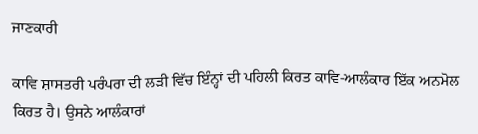ਜਾਣਕਾਰੀ

ਕਾਵਿ ਸ਼ਾਸਤਰੀ ਪਰੰਪਰਾ ਦੀ ਲੜੀ ਵਿੱਚ ਇੰਨ੍ਹਾਂ ਦੀ ਪਹਿਲੀ ਕਿਰਤ ਕਾਵਿ-ਆਲੰਕਾਰ ਇੱਕ ਅਨਮੋਲ ਕਿਰਤ ਹੈ। ਉਸਨੇ ਆਲੰਕਾਰਾਂ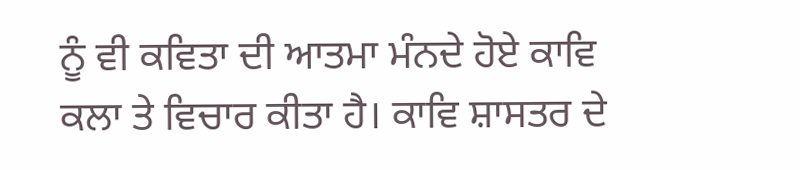ਨੂੰ ਵੀ ਕਵਿਤਾ ਦੀ ਆਤਮਾ ਮੰਨਦੇ ਹੋਏ ਕਾਵਿ ਕਲਾ ਤੇ ਵਿਚਾਰ ਕੀਤਾ ਹੈ। ਕਾਵਿ ਸ਼ਾਸਤਰ ਦੇ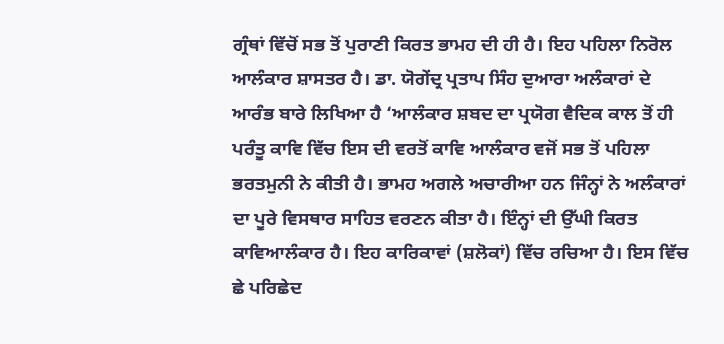ਗ੍ਰੰਥਾਂ ਵਿੱਚੋਂ ਸਭ ਤੋਂ ਪੁਰਾਣੀ ਕਿਰਤ ਭਾਮਹ ਦੀ ਹੀ ਹੈ। ਇਹ ਪਹਿਲਾ ਨਿਰੋਲ ਆਲੰਕਾਰ ਸ਼ਾਸਤਰ ਹੈ। ਡਾ. ਯੋਗੇਂਦ੍ਰ ਪ੍ਰਤਾਪ ਸਿੰਹ ਦੁਆਰਾ ਅਲੰਕਾਰਾਂ ਦੇ ਆਰੰਭ ਬਾਰੇ ਲਿਖਿਆ ਹੈ ‘ਆਲੰਕਾਰ ਸ਼ਬਦ ਦਾ ਪ੍ਰਯੋਗ ਵੈਦਿਕ ਕਾਲ ਤੋਂ ਹੀ ਪਰੰਤੂ ਕਾਵਿ ਵਿੱਚ ਇਸ ਦੀ ਵਰਤੋਂ ਕਾਵਿ ਆਲੰਕਾਰ ਵਜੋਂ ਸਭ ਤੋਂ ਪਹਿਲਾ ਭਰਤਮੁਨੀ ਨੇ ਕੀਤੀ ਹੈ। ਭਾਮਹ ਅਗਲੇ ਅਚਾਰੀਆ ਹਨ ਜਿੰਨ੍ਹਾਂ ਨੇ ਅਲੰਕਾਰਾਂ ਦਾ ਪੂਰੇ ਵਿਸਥਾਰ ਸਾਹਿਤ ਵਰਣਨ ਕੀਤਾ ਹੈ। ਇੰਨ੍ਹਾਂ ਦੀ ਉੱਘੀ ਕਿਰਤ ਕਾਵਿਆਲੰਕਾਰ ਹੈ। ਇਹ ਕਾਰਿਕਾਵਾਂ (ਸ਼ਲੋਕਾਂ) ਵਿੱਚ ਰਚਿਆ ਹੈ। ਇਸ ਵਿੱਚ ਛੇ ਪਰਿਛੇਦ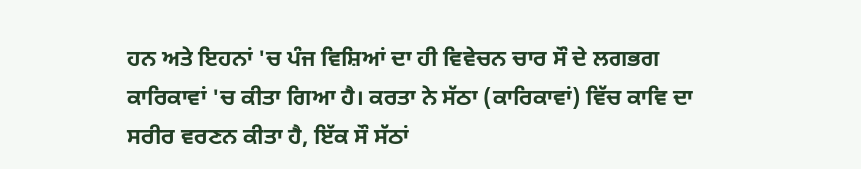ਹਨ ਅਤੇ ਇਹਨਾਂ 'ਚ ਪੰਜ ਵਿਸ਼ਿਆਂ ਦਾ ਹੀ ਵਿਵੇਚਨ ਚਾਰ ਸੌ ਦੇ ਲਗਭਗ ਕਾਰਿਕਾਵਾਂ 'ਚ ਕੀਤਾ ਗਿਆ ਹੈ। ਕਰਤਾ ਨੇ ਸੱਠਾ (ਕਾਰਿਕਾਵਾਂ) ਵਿੱਚ ਕਾਵਿ ਦਾ ਸਰੀਰ ਵਰਣਨ ਕੀਤਾ ਹੈ, ਇੱਕ ਸੌ ਸੱਠਾਂ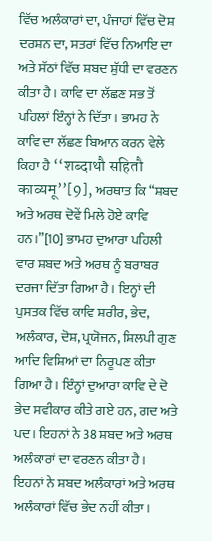ਵਿੱਚ ਅਲੰਕਾਰਾਂ ਦਾ, ਪੰਜਾਹਾਂ ਵਿੱਚ ਦੋਸ਼ ਦਰਸ਼ਨ ਦਾ, ਸਤਰਾਂ ਵਿੱਚ ਨਿਆਇ ਦਾ ਅਤੇ ਸੱਠਾਂ ਵਿੱਚ ਸ਼ਬਦ ਸ਼ੁੱਧੀ ਦਾ ਵਰਣਨ ਕੀਤਾ ਹੈ। ਕਾਵਿ ਦਾ ਲੱਛਣ ਸਭ ਤੋਂ ਪਹਿਲਾਂ ਇੰਨ੍ਹਾਂ ਨੇ ਦਿੱਤਾ। ਭਾਮਹ ਨੇ ਕਾਵਿ ਦਾ ਲੱਛਣ ਬਿਆਨ ਕਰਨ ਵੇਲੇ ਕਿਹਾ ਹੈ ‘‘शब्दाथौ सहितौ काव्यमू’’[9], ਅਰਥਾਤ ਕਿ “ਸ਼ਬਦ ਅਤੇ ਅਰਥ ਦੋਵੇਂ ਮਿਲੇ ਹੋਏ ਕਾਵਿ ਹਨ।”[10] ਭਾਮਹ ਦੁਆਰਾ ਪਹਿਲੀ ਵਾਰ ਸ਼ਬਦ ਅਤੇ ਅਰਥ ਨੂੰ ਬਰਾਬਰ ਦਰਜਾ ਦਿੱਤਾ ਗਿਆ ਹੈ। ਇਨ੍ਹਾਂ ਦੀ ਪੁਸਤਕ ਵਿੱਚ ਕਾਵਿ ਸ਼ਰੀਰ, ਭੇਦ, ਅਲੰਕਾਰ, ਦੋਸ਼, ਪ੍ਰਯੋਜਨ, ਸ਼ਿਲਪੀ ਗੁਣ ਆਦਿ ਵਿਸ਼ਿਆਂ ਦਾ ਨਿਰੂਪਣ ਕੀਤਾ ਗਿਆ ਹੈ। ਇੰਨ੍ਹਾਂ ਦੁਆਰਾ ਕਾਵਿ ਦੇ ਦੋ ਭੇਦ ਸਵੀਕਾਰ ਕੀਤੇ ਗਏ ਹਨ, ਗਦ ਅਤੇ ਪਦ। ਇਹਨਾਂ ਨੇ 38 ਸ਼ਬਦ ਅਤੇ ਅਰਥ ਅਲੰਕਾਰਾਂ ਦਾ ਵਰਣਨ ਕੀਤਾ ਹੈ। ਇਹਨਾਂ ਨੇ ਸ਼ਬਦ ਅਲੰਕਾਰਾਂ ਅਤੇ ਅਰਥ ਅਲੰਕਾਰਾਂ ਵਿੱਚ ਭੇਦ ਨਹੀਂ ਕੀਤਾ।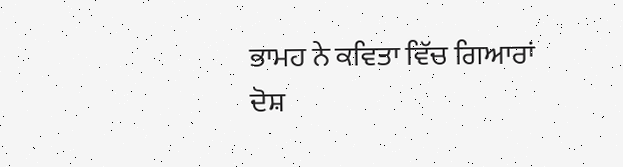ਭਾਮਹ ਨੇ ਕਵਿਤਾ ਵਿੱਚ ਗਿਆਰਾਂ ਦੋਸ਼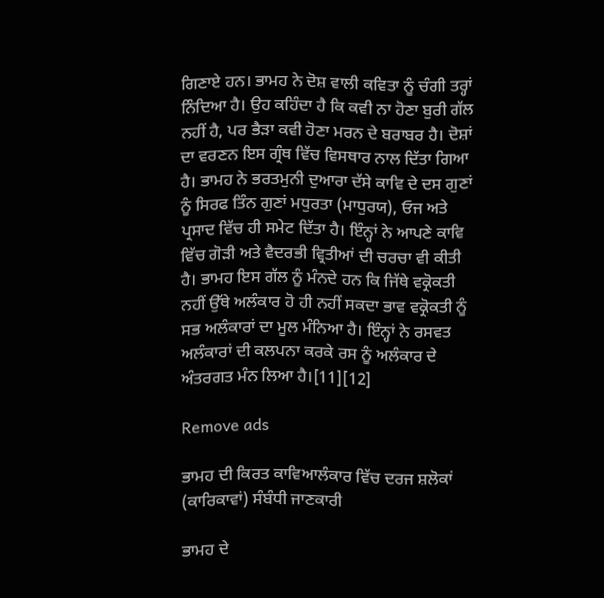ਗਿਣਾਏ ਹਨ। ਭਾਮਹ ਨੇ ਦੋਸ਼ ਵਾਲੀ ਕਵਿਤਾ ਨੂੰ ਚੰਗੀ ਤਰ੍ਹਾਂ ਨਿੰਦਿਆ ਹੈ। ਉਹ ਕਹਿੰਦਾ ਹੈ ਕਿ ਕਵੀ ਨਾ ਹੋਣਾ ਬੁਰੀ ਗੱਲ ਨਹੀਂ ਹੈ, ਪਰ ਭੈੜਾ ਕਵੀ ਹੋਣਾ ਮਰਨ ਦੇ ਬਰਾਬਰ ਹੈ। ਦੋਸ਼ਾਂ ਦਾ ਵਰਣਨ ਇਸ ਗ੍ਰੰਥ ਵਿੱਚ ਵਿਸਥਾਰ ਨਾਲ ਦਿੱਤਾ ਗਿਆ ਹੈ। ਭਾਮਹ ਨੇ ਭਰਤਮੁਨੀ ਦੁਆਰਾ ਦੱਸੇ ਕਾਵਿ ਦੇ ਦਸ ਗੁਣਾਂ ਨੂੰ ਸਿਰਫ ਤਿੰਨ ਗੁਣਾਂ ਮਧੁਰਤਾ (ਮਾਧੁਰਯ), ਓਜ ਅਤੇ ਪ੍ਰਸਾਦ ਵਿੱਚ ਹੀ ਸਮੇਟ ਦਿੱਤਾ ਹੈ। ਇੰਨ੍ਹਾਂ ਨੇ ਆਪਣੇ ਕਾਵਿ ਵਿੱਚ ਗੋੜੀ ਅਤੇ ਵੈਦਰਭੀ ਵ੍ਰਿਤੀਆਂ ਦੀ ਚਰਚਾ ਵੀ ਕੀਤੀ ਹੈ। ਭਾਮਹ ਇਸ ਗੱਲ ਨੂੰ ਮੰਨਦੇ ਹਨ ਕਿ ਜਿੱਥੇ ਵਕ੍ਰੋਕਤੀ ਨਹੀਂ ਉੱਥੇ ਅਲੰਕਾਰ ਹੋ ਹੀ ਨਹੀਂ ਸਕਦਾ ਭਾਵ ਵਕ੍ਰੋਕਤੀ ਨੂੰ ਸਭ ਅਲੰਕਾਰਾਂ ਦਾ ਮੂਲ ਮੰਨਿਆ ਹੈ। ਇੰਨ੍ਹਾਂ ਨੇ ਰਸਵਤ ਅਲੰਕਾਰਾਂ ਦੀ ਕਲਪਨਾ ਕਰਕੇ ਰਸ ਨੂੰ ਅਲੰਕਾਰ ਦੇ ਅੰਤਰਗਤ ਮੰਨ ਲਿਆ ਹੈ।[11][12]

Remove ads

ਭਾਮਹ ਦੀ ਕਿਰਤ ਕਾਵਿਆਲੰਕਾਰ ਵਿੱਚ ਦਰਜ ਸ਼ਲੋਕਾਂ (ਕਾਰਿਕਾਵਾਂ) ਸੰਬੰਧੀ ਜਾਣਕਾਰੀ

ਭਾਮਹ ਦੇ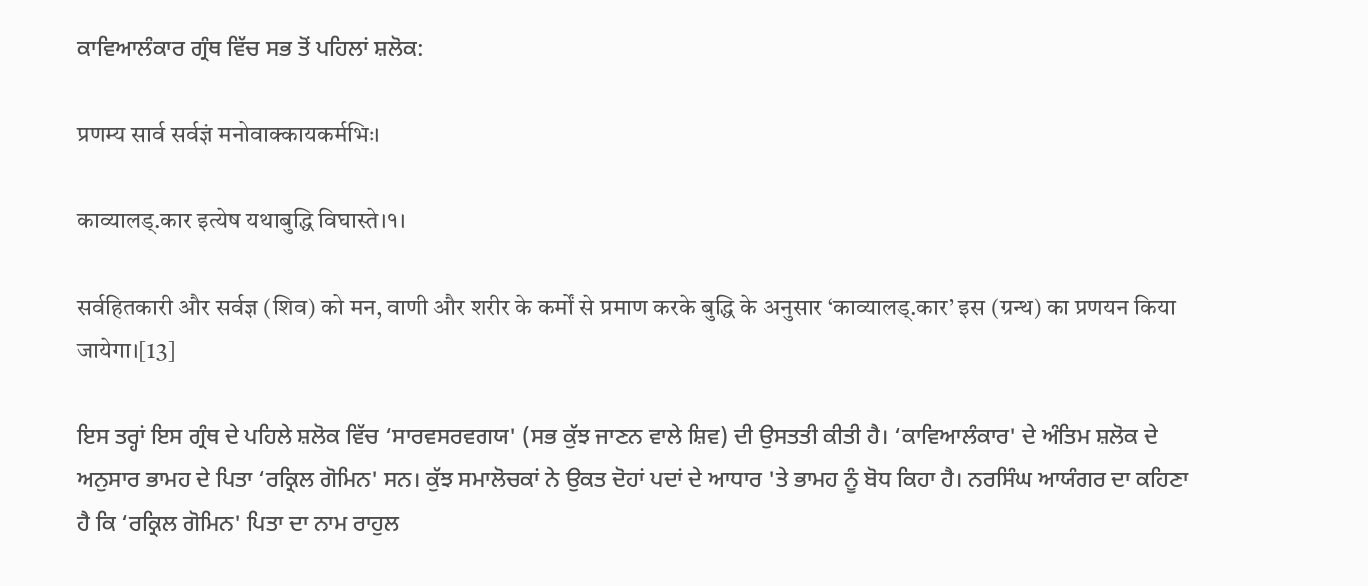ਕਾਵਿਆਲੰਕਾਰ ਗ੍ਰੰਥ ਵਿੱਚ ਸਭ ਤੋਂ ਪਹਿਲਾਂ ਸ਼ਲੋਕ:

प्रणम्य सार्व सर्वज्ञं मनोवाक्कायकर्मभिः।

काव्यालड्.कार इत्येष यथाबुद्धि विघास्ते।१।

सर्वहितकारी और सर्वज्ञ (शिव) को मन, वाणी और शरीर के कर्मों से प्रमाण करके बुद्धि के अनुसार ‘काव्यालड्.कार’ इस (ग्रन्थ) का प्रणयन किया जायेगा।[13]

ਇਸ ਤਰ੍ਹਾਂ ਇਸ ਗ੍ਰੰਥ ਦੇ ਪਹਿਲੇ ਸ਼ਲੋਕ ਵਿੱਚ ‘ਸਾਰਵਸਰਵਗਯ' (ਸਭ ਕੁੱਝ ਜਾਣਨ ਵਾਲੇ ਸ਼ਿਵ) ਦੀ ਉਸਤਤੀ ਕੀਤੀ ਹੈ। ‘ਕਾਵਿਆਲੰਕਾਰ' ਦੇ ਅੰਤਿਮ ਸ਼ਲੋਕ ਦੇ ਅਨੁਸਾਰ ਭਾਮਹ ਦੇ ਪਿਤਾ ‘ਰਕ੍ਰਿਲ ਗੋਮਿਨ' ਸਨ। ਕੁੱਝ ਸਮਾਲੋਚਕਾਂ ਨੇ ਉਕਤ ਦੋਹਾਂ ਪਦਾਂ ਦੇ ਆਧਾਰ 'ਤੇ ਭਾਮਹ ਨੂੰ ਬੋਧ ਕਿਹਾ ਹੈ। ਨਰਸਿੰਘ ਆਯੰਗਰ ਦਾ ਕਹਿਣਾ ਹੈ ਕਿ ‘ਰਕ੍ਰਿਲ ਗੋਮਿਨ' ਪਿਤਾ ਦਾ ਨਾਮ ਰਾਹੁਲ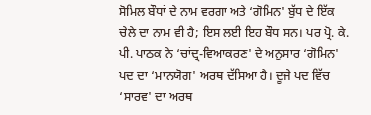ਸੋਮਿਲ ਬੌਧਾਂ ਦੇ ਨਾਮ ਵਰਗਾ ਅਤੇ ‘ਗੋਮਿਨ' ਬੁੱਧ ਦੇ ਇੱਕ ਚੇਲੇ ਦਾ ਨਾਮ ਵੀ ਹੈ; ਇਸ ਲਈ ਇਹ ਬੌਧ ਸਨ। ਪਰ ਪ੍ਰੋ. ਕੇ. ਪੀ. ਪਾਠਕ ਨੇ ‘ਚਾਂਦ੍ਰ-ਵਿਆਕਰਣ' ਦੇ ਅਨੁਸਾਰ ‘ਗੋਮਿਨ' ਪਦ ਦਾ ‘ਮਾਨਯੋਗ' ਅਰਥ ਦੱਸਿਆ ਹੈ। ਦੂਜੇ ਪਦ ਵਿੱਚ ‘ਸਾਰਵ' ਦਾ ਅਰਥ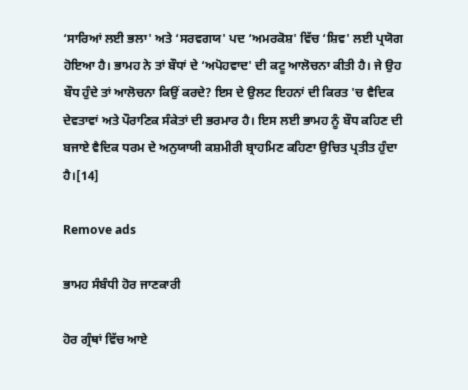‘ਸਾਰਿਆਂ ਲਈ ਭਲਾ' ਅਤੇ ‘ਸਰਵਗਯ' ਪਦ ‘ਅਮਰਕੋਸ਼' ਵਿੱਚ ‘ਸ਼ਿਵ' ਲਈ ਪ੍ਰਯੋਗ ਹੋਇਆ ਹੈ। ਭਾਮਹ ਨੇ ਤਾਂ ਬੌਧਾਂ ਦੇ ‘ਅਪੋਹਵਾਦ' ਦੀ ਕਟੂ ਆਲੋਚਨਾ ਕੀਤੀ ਹੈ। ਜੇ ਉਹ ਬੌਧ ਹੁੰਦੇ ਤਾਂ ਆਲੋਚਨਾ ਕਿਉਂ ਕਰਦੇ? ਇਸ ਦੇ ਉਲਟ ਇਹਨਾਂ ਦੀ ਕਿਰਤ 'ਚ ਵੈਦਿਕ ਦੇਵਤਾਵਾਂ ਅਤੇ ਪੌਰਾਣਿਕ ਸੰਕੇਤਾਂ ਦੀ ਭਰਮਾਰ ਹੈ। ਇਸ ਲਈ ਭਾਮਹ ਨੂੰ ਬੌਧ ਕਹਿਣ ਦੀ ਬਜਾਏ ਵੈਦਿਕ ਧਰਮ ਦੇ ਅਨੁਯਾਯੀ ਕਸ਼ਮੀਰੀ ਬ੍ਰਾਹਮਿਣ ਕਹਿਣਾ ਉਚਿਤ ਪ੍ਰਤੀਤ ਹੁੰਦਾ ਹੈ।[14]

Remove ads

ਭਾਮਹ ਸੰਬੰਧੀ ਹੋਰ ਜਾਣਕਾਰੀ

ਹੋਰ ਗ੍ਰੰਥਾਂ ਵਿੱਚ ਆਏ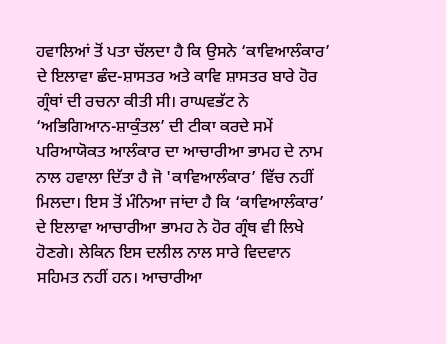ਹਵਾਲਿਆਂ ਤੋਂ ਪਤਾ ਚੱਲਦਾ ਹੈ ਕਿ ਉਸਨੇ ‘ਕਾਵਿਆਲੰਕਾਰ’ ਦੇ ਇਲਾਵਾ ਛੰਦ-ਸ਼ਾਸਤਰ ਅਤੇ ਕਾਵਿ ਸ਼ਾਸਤਰ ਬਾਰੇ ਹੋਰ ਗ੍ਰੰਥਾਂ ਦੀ ਰਚਨਾ ਕੀਤੀ ਸੀ। ਰਾਘਵਭੱਟ ਨੇ ‘ਅਭਿਗਿਆਨ-ਸ਼ਾਕੁੰਤਲ’ ਦੀ ਟੀਕਾ ਕਰਦੇ ਸਮੇਂ ਪਰਿਆਯੋਕਤ ਆਲੰਕਾਰ ਦਾ ਆਚਾਰੀਆ ਭਾਮਹ ਦੇ ਨਾਮ ਨਾਲ ਹਵਾਲਾ ਦਿੱਤਾ ਹੈ ਜੋ 'ਕਾਵਿਆਲੰਕਾਰ’ ਵਿੱਚ ਨਹੀਂ ਮਿਲਦਾ। ਇਸ ਤੋਂ ਮੰਨਿਆ ਜਾਂਦਾ ਹੈ ਕਿ ‘ਕਾਵਿਆਲੰਕਾਰ’ ਦੇ ਇਲਾਵਾ ਆਚਾਰੀਆ ਭਾਮਹ ਨੇ ਹੋਰ ਗ੍ਰੰਥ ਵੀ ਲਿਖੇ ਹੋਣਗੇ। ਲੇਕਿਨ ਇਸ ਦਲੀਲ ਨਾਲ ਸਾਰੇ ਵਿਦਵਾਨ ਸਹਿਮਤ ਨਹੀਂ ਹਨ। ਆਚਾਰੀਆ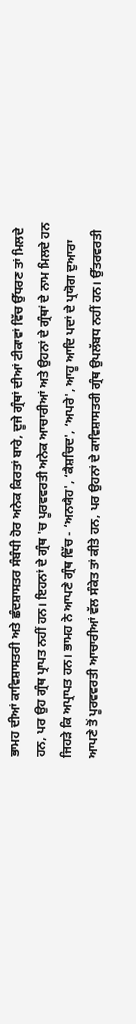ਭਾਮਹ ਦੀਆਂ ਕਾਵਿਸ਼ਾਸਤਰੀ ਅਤੇ ਛੰਦਸ਼ਾਸਤਰ ਸੰਬੰਧੀ ਹੋਰ ਅਨੇਕ ਕਿਰਤਾਂ ਬਾਰੇ, ਦੂਜੇ ਗ੍ਰੰਥਾਂ ਦੀਆਂ ਟੀਕਾਵਾਂ ਵਿੱਚ ਉੱਧਰਣ ਤਾਂ ਮਿਲਦੇ ਹਨ, ਪਰ ਉਹ ਗ੍ਰੰਥ ਪ੍ਰਾਪਤ ਨਹੀਂ ਹਨ। ਇਹਨਾਂ ਦੇ ਗ੍ਰੰਥ 'ਚ ਪੂਰਵਵਰਤੀ ਅਨੇਕ ਆਚਾਰੀਆਂ ਅਤੇ ਉਹਨਾਂ ਦੇ ਗ੍ਰੰਥਾਂ ਦੇ ਨਾਮ ਮਿਲਦੇ ਹਨ ਜਿਹੜੇ ਕਿ ਅਪ੍ਰਾਪਤ ਹਨ। ਭਾਮਹ ਨੇ ਆਪਣੇ ਗ੍ਰੰਥ ਵਿੱਚ - ‘ਅਨਯੈਹ', ‘ਕੈਸ਼ਚਿਦ', ‘ਅਪਰੇ', ਆਹੂ ਆਦਿ ਪਦਾਂ ਦੇ ਪ੍ਰਯੋਗ ਦੁਆਰਾ ਆਪਣੇ ਤੋਂ ਪੂਰਵਵਰਤੀ ਆਚਾਰੀਆਂ ਵੱਲ ਸੰਕੇਤ ਤਾਂ ਕੀਤੇ ਹਨ, ਪਰ ਉਹਨਾਂ ਦੇ ਕਾਵਿਸ਼ਾਸਤਰੀ ਗ੍ਰੰਥ ਉਪਲੱਬਧ ਨਹੀਂ ਹਨ। ਉੱਤਰਵਰਤੀ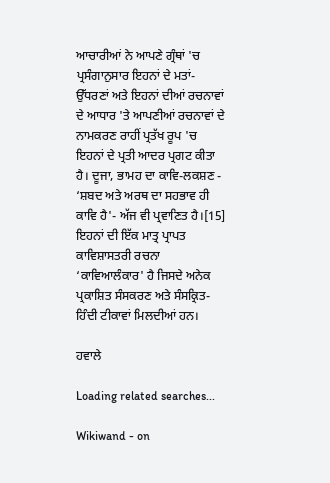ਆਚਾਰੀਆਂ ਨੇ ਆਪਣੇ ਗ੍ਰੰਥਾਂ 'ਚ ਪ੍ਰਸੰਗਾਨੁਸਾਰ ਇਹਨਾਂ ਦੇ ਮਤਾਂ-ਉੱਧਰਣਾਂ ਅਤੇ ਇਹਨਾਂ ਦੀਆਂ ਰਚਨਾਵਾਂ ਦੇ ਆਧਾਰ 'ਤੇ ਆਪਣੀਆਂ ਰਚਨਾਵਾਂ ਦੇ ਨਾਮਕਰਣ ਰਾਹੀਂ ਪ੍ਰਤੱਖ ਰੂਪ 'ਚ ਇਹਨਾਂ ਦੇ ਪ੍ਰਤੀ ਆਦਰ ਪ੍ਰਗਟ ਕੀਤਾ ਹੈ। ਦੂਜਾ, ਭਾਮਹ ਦਾ ਕਾਵਿ-ਲਕਸ਼ਣ - ‘ਸ਼ਬਦ ਅਤੇ ਅਰਥ ਦਾ ਸਹਭਾਵ ਹੀ ਕਾਵਿ ਹੈ'- ਅੱਜ ਵੀ ਪ੍ਰਵਾਣਿਤ ਹੈ।[15] ਇਹਨਾਂ ਦੀ ਇੱਕ ਮਾਤ੍ਰ ਪ੍ਰਾਪਤ ਕਾਵਿਸ਼ਾਸਤਰੀ ਰਚਨਾ ‘ਕਾਵਿਆਲੰਕਾਰ' ਹੈ ਜਿਸਦੇ ਅਨੇਕ ਪ੍ਰਕਾਸ਼ਿਤ ਸੰਸਕਰਣ ਅਤੇ ਸੰਸਕ੍ਰਿਤ-ਹਿੰਦੀ ਟੀਕਾਵਾਂ ਮਿਲਦੀਆਂ ਹਨ।

ਹਵਾਲੇ

Loading related searches...

Wikiwand - on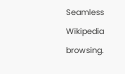Seamless Wikipedia browsing.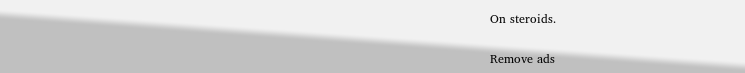On steroids.

Remove ads